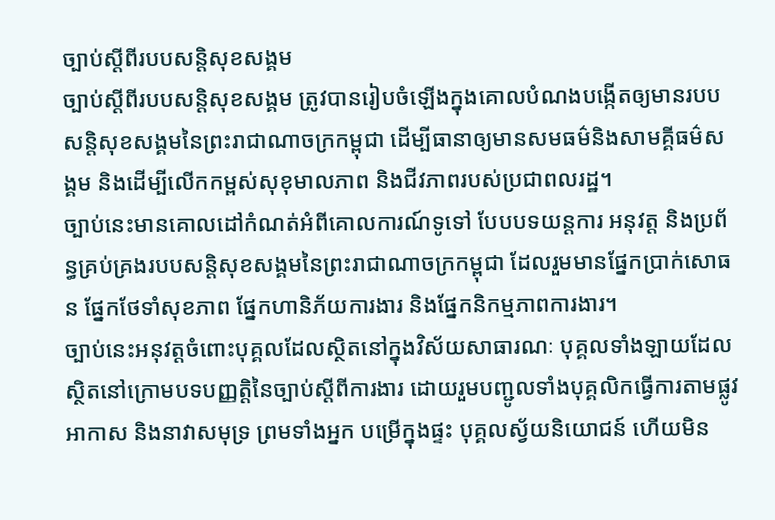ច្បាប់ស្តីពីរបបសន្តិសុខសង្គម
ច្បាប់ស្តីពីរបបសន្តិសុខសង្គម ត្រូវបានរៀបចំឡើងក្នុងគោលបំណងបង្កើតឲ្យមានរបបសន្តិសុខសង្គមនៃព្រះរាជាណាចក្រកម្ពុជា ដើម្បីធានាឲ្យមានសមធម៌និងសាមគ្គីធម៌សង្គម និងដើម្បីលើកកម្ពស់សុខុមាលភាព និងជីវភាពរបស់ប្រជាពលរដ្ឋ។
ច្បាប់នេះមានគោលដៅកំណត់អំពីគោលការណ៍ទូទៅ បែបបទយន្តការ អនុវត្ត និងប្រព័ន្ធគ្រប់គ្រងរបបសន្តិសុខសង្គមនៃព្រះរាជាណាចក្រកម្ពុជា ដែលរួមមានផ្នែកប្រាក់សោធន ផ្នែកថែទាំសុខភាព ផ្នែកហានិភ័យការងារ និងផ្នែកនិកម្មភាពការងារ។
ច្បាប់នេះអនុវត្តចំពោះបុគ្គលដែលស្ថិតនៅក្នុងវិស័យសាធារណៈ បុគ្គលទាំងឡាយដែលស្ថិតនៅក្រោមបទបញ្ញត្តិនៃច្បាប់ស្តីពីការងារ ដោយរួមបញ្ជូលទាំងបុគ្គលិកធ្វើការតាមផ្លូវអាកាស និងនាវាសមុទ្រ ព្រមទាំងអ្នក បម្រើក្នុងផ្ទះ បុគ្គលស្វ័យនិយោជន៍ ហើយមិន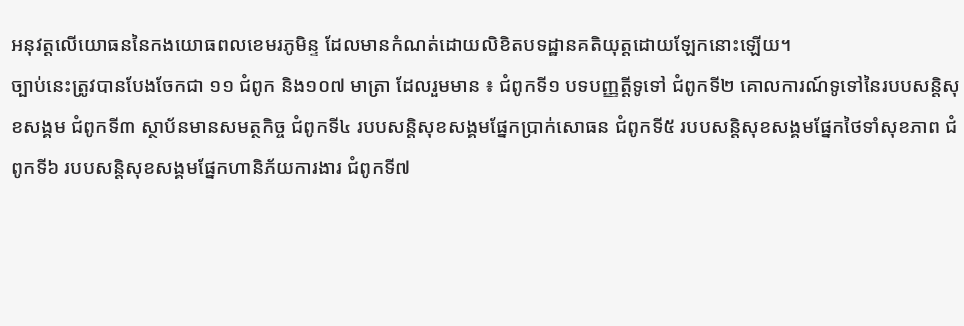អនុវត្តលើយោធននៃកងយោធពលខេមរភូមិន្ទ ដែលមានកំណត់ដោយលិខិតបទដ្ឋានគតិយុត្តដោយឡែកនោះឡើយ។
ច្បាប់នេះត្រូវបានបែងចែកជា ១១ ជំពូក និង១០៧ មាត្រា ដែលរួមមាន ៖ ជំពូកទី១ បទបញ្ញត្តីទូទៅ ជំពូកទី២ គោលការណ៍ទូទៅនៃរបបសន្តិសុខសង្គម ជំពូកទី៣ ស្ថាប័នមានសមត្ថកិច្ច ជំពូកទី៤ របបសន្តិសុខសង្គមផ្នែកប្រាក់សោធន ជំពូកទី៥ របបសន្តិសុខសង្គមផ្នែកថៃទាំសុខភាព ជំពូកទី៦ របបសន្តិសុខសង្គមផ្នែកហានិភ័យការងារ ជំពូកទី៧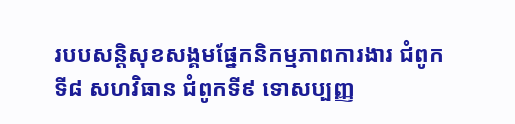របបសន្តិសុខសង្គមផ្នែកនិកម្មភាពការងារ ជំពូកទី៨ សហវិធាន ជំពូកទី៩ ទោសប្បញ្ញ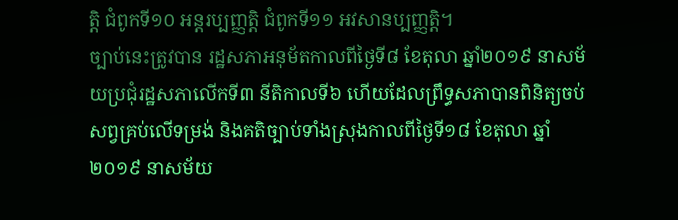ត្តិ ជំពូកទី១០ អន្តរប្បញ្ញត្តិ ជំពូកទី១១ អវសានប្បញ្ញត្តិ។
ច្បាប់នេះត្រូវបាន រដ្ឋសភាអនុម័តកាលពីថ្ងៃទី៨ ខែតុលា ឆ្នាំ២០១៩ នាសម័យប្រជុំរដ្ឋសភាលើកទី៣ នីតិកាលទី៦ ហើយដែលព្រឹទ្ធសភាបានពិនិត្យចប់សព្វគ្រប់លើទម្រង់ និងគតិច្បាប់ទាំងស្រុងកាលពីថ្ងៃទី១៨ ខែតុលា ឆ្នាំ២០១៩ នាសម័យ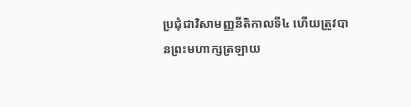ប្រជុំជាវិសាមញ្ញនីតិកាលទី៤ ហើយត្រូវបានព្រះមហាក្សត្រឡាយ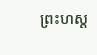ព្រះហស្ត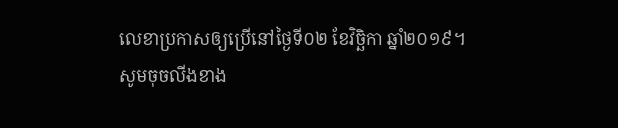លេខាប្រកាសឲ្យប្រើនៅថ្ងៃទី០២ ខែវិច្ឆិកា ឆ្នាំ២០១៩។
សូមចុចលីងខាង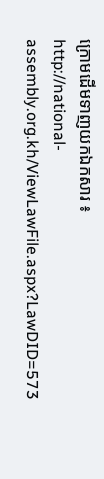ក្រោមដើមទាញយកឯកសារ ៖
http://national-assembly.org.kh/ViewLawFile.aspx?LawDID=573